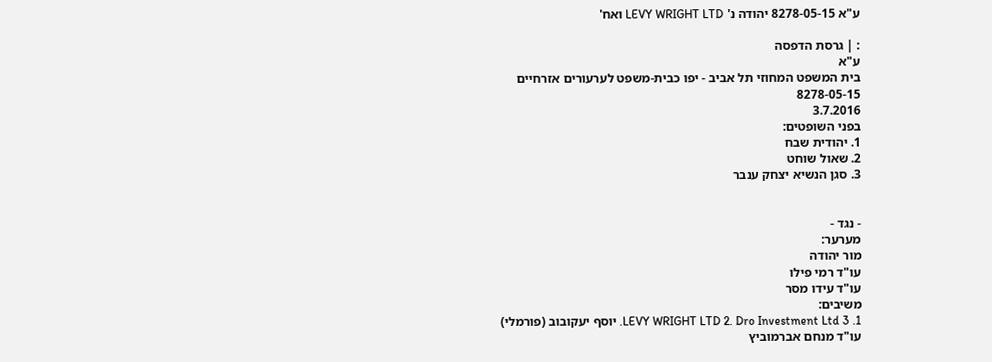ע"א 8278-05-15 יהודה נ' LEVY WRIGHT LTD ואח'

: | גרסת הדפסה
ע"א
בית המשפט המחוזי תל אביב - יפו כבית-משפט לערעורים אזרחיים
8278-05-15
3.7.2016
בפני השופטים:
1. יהודית שבח
2. שאול שוחט
3. סגן הנשיא יצחק ענבר


- נגד -
מערער:
מור יהודה
עו"ד רמי פילו
עו"ד עידו מסר
משיבים:
1. LEVY WRIGHT LTD 2. Dro Investment Ltd 3. יוסף יעקובוב (פורמלי)
עו"ד מנחם אברמוביץ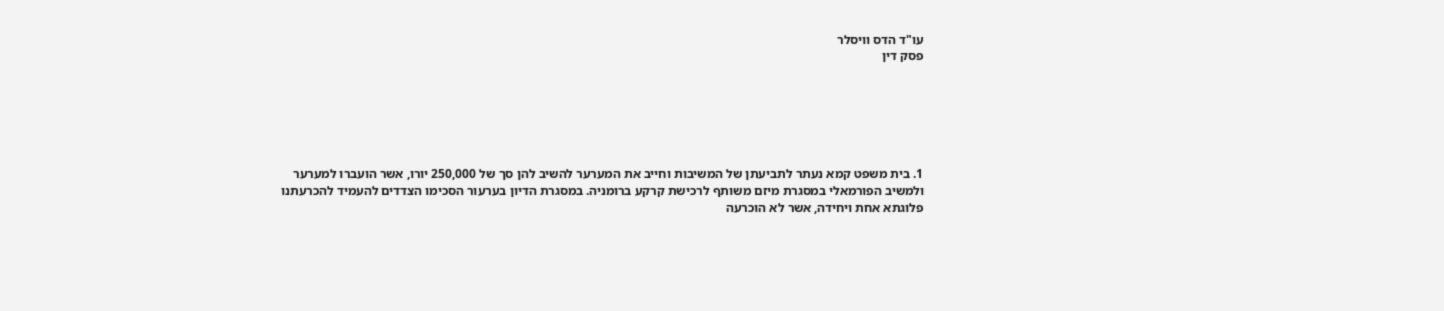עו"ד הדס וויסלר
פסק דין






1. בית משפט קמא נעתר לתביעתן של המשיבות וחייב את המערער להשיב להן סך של 250,000 יורו, אשר הועברו למערער ולמשיב הפורמאלי במסגרת מיזם משותף לרכישת קרקע ברומניה. במסגרת הדיון בערעור הסכימו הצדדים להעמיד להכרעתנו פלוגתא אחת ויחידה, אשר לא הוכרעה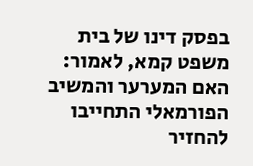בפסק דינו של בית משפט קמא, לאמור: האם המערער והמשיב הפורמאלי התחייבו להחזיר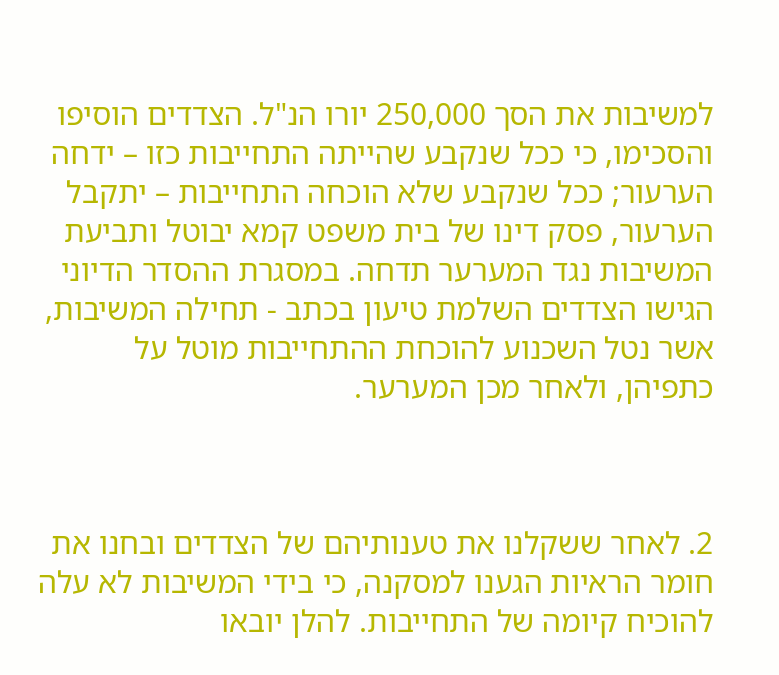למשיבות את הסך 250,000 יורו הנ"ל. הצדדים הוסיפו והסכימו, כי ככל שנקבע שהייתה התחייבות כזו – ידחה הערעור; ככל שנקבע שלא הוכחה התחייבות – יתקבל הערעור, פסק דינו של בית משפט קמא יבוטל ותביעת המשיבות נגד המערער תדחה. במסגרת ההסדר הדיוני הגישו הצדדים השלמת טיעון בכתב - תחילה המשיבות, אשר נטל השכנוע להוכחת ההתחייבות מוטל על כתפיהן, ולאחר מכן המערער.



2. לאחר ששקלנו את טענותיהם של הצדדים ובחנו את חומר הראיות הגענו למסקנה, כי בידי המשיבות לא עלה להוכיח קיומה של התחייבות. להלן יובאו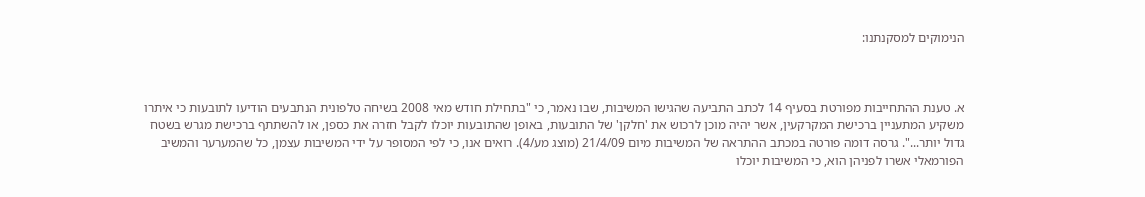הנימוקים למסקנתנו:



א. טענת ההתחייבות מפורטת בסעיף 14 לכתב התביעה שהגישו המשיבות, שבו נאמר, כי "בתחילת חודש מאי 2008 בשיחה טלפונית הנתבעים הודיעו לתובעות כי איתרו משקיע המתעניין ברכישת המקרקעין, אשר יהיה מוכן לרכוש את 'חלקן' של התובעות, באופן שהתובעות יוכלו לקבל חזרה את כספן, או להשתתף ברכישת מגרש בשטח גדול יותר...". גרסה דומה פורטה במכתב ההתראה של המשיבות מיום 21/4/09 (מוצג מע/4). רואים אנו, כי לפי המסופר על ידי המשיבות עצמן, כל שהמערער והמשיב הפורמאלי אשרו לפניהן הוא, כי המשיבות יוכלו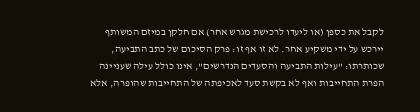לקבל את כספן (או ליעדו לרכישת מגרש אחר) אם חלקן במיזם המשותף יירכש על ידי משקיע אחר. לא זו אף זו: פרק הסיכום של כתב התביעה, שכותרתו: "עילות התביעה והסעדים הנדרשים", אינו כולל עילה שעניינה הפרת התחייבות ואף לא בקשת סעד לאכיפתה של התחייבות שהופרה, אלא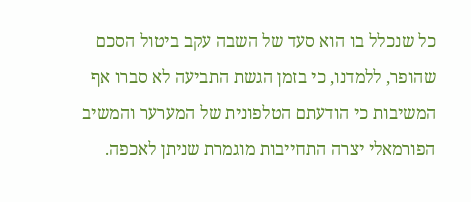כל שנכלל בו הוא סעד של השבה עקב ביטול הסכם שהופר, ללמדנו, כי בזמן הגשת התביעה לא סברו אף המשיבות כי הודעתם הטלפונית של המערער והמשיב הפורמאלי יצרה התחייבות מוגמרת שניתן לאכפה.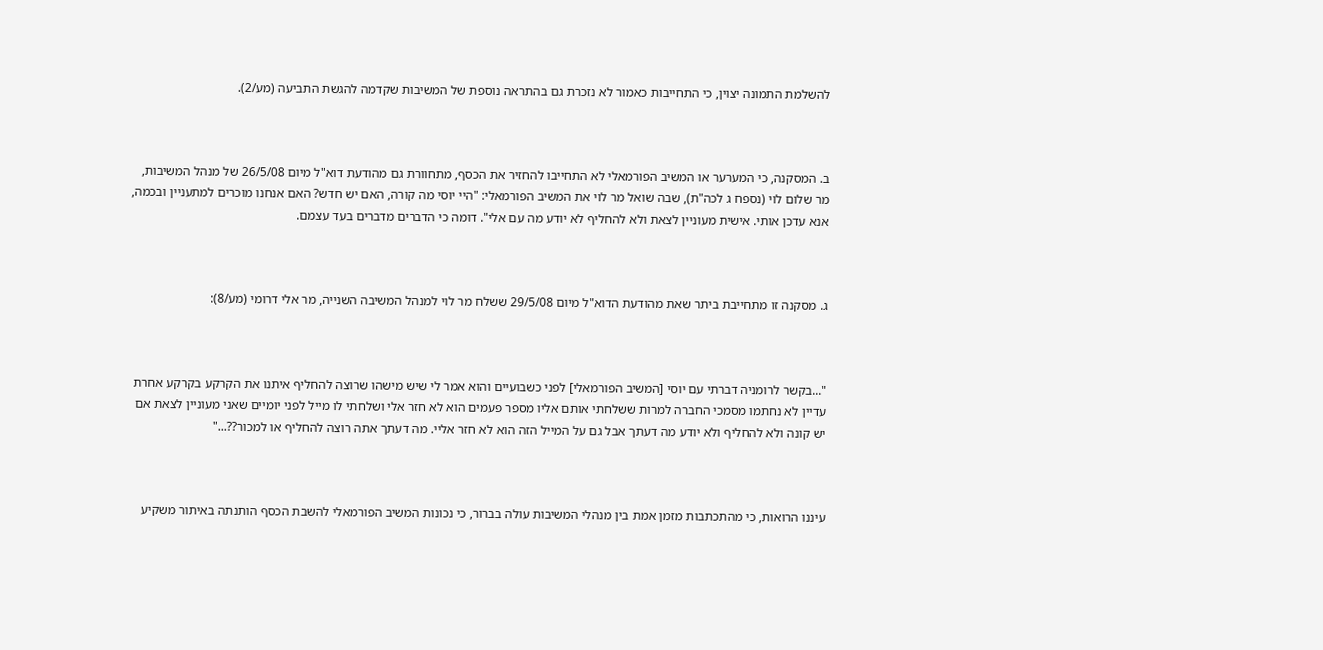להשלמת התמונה יצוין, כי התחייבות כאמור לא נזכרת גם בהתראה נוספת של המשיבות שקדמה להגשת התביעה (מע/2).



ב. המסקנה, כי המערער או המשיב הפורמאלי לא התחייבו להחזיר את הכסף, מתחוורת גם מהודעת דוא"ל מיום 26/5/08 של מנהל המשיבות, מר שלום לוי (נספח ג לכה"ת), שבה שואל מר לוי את המשיב הפורמאלי: "היי יוסי מה קורה, האם יש חדש? האם אנחנו מוכרים למתעניין ובכמה, אנא עדכן אותי. אישית מעוניין לצאת ולא להחליף לא יודע מה עם אלי". דומה כי הדברים מדברים בעד עצמם.



ג. מסקנה זו מתחייבת ביתר שאת מהודעת הדוא"ל מיום 29/5/08 ששלח מר לוי למנהל המשיבה השנייה, מר אלי דרומי (מע/8):



"...בקשר לרומניה דברתי עם יוסי [המשיב הפורמאלי] לפני כשבועיים והוא אמר לי שיש מישהו שרוצה להחליף איתנו את הקרקע בקרקע אחרת עדיין לא נחתמו מסמכי החברה למרות ששלחתי אותם אליו מספר פעמים הוא לא חזר אלי ושלחתי לו מייל לפני יומיים שאני מעוניין לצאת אם יש קונה ולא להחליף ולא יודע מה דעתך אבל גם על המייל הזה הוא לא חזר אליי. מה דעתך אתה רוצה להחליף או למכור??..."



עיננו הרואות, כי מהתכתבות מזמן אמת בין מנהלי המשיבות עולה בברור, כי נכונות המשיב הפורמאלי להשבת הכסף הותנתה באיתור משקיע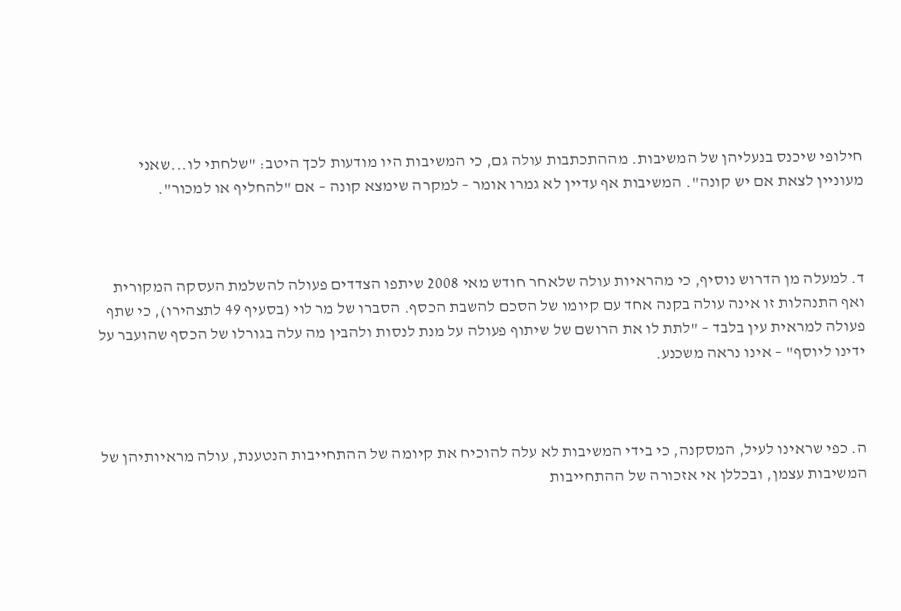חילופי שיכנס בנעליהן של המשיבות. מההתכתבות עולה גם, כי המשיבות היו מודעות לכך היטב: "שלחתי לו...שאני מעוניין לצאת אם יש קונה". המשיבות אף עדיין לא גמרו אומר – למקרה שימצא קונה – אם "להחליף או למכור".



ד. למעלה מן הדרוש נוסיף, כי מהראיות עולה שלאחר חודש מאי 2008 שיתפו הצדדים פעולה להשלמת העסקה המקורית ואף התנהלות זו אינה עולה בקנה אחד עם קיומו של הסכם להשבת הכסף. הסברו של מר לוי (בסעיף 49 לתצהירו), כי שתף פעולה למראית עין בלבד – "לתת לו את הרושם של שיתוף פעולה על מנת לנסות ולהבין מה עלה בגורלו של הכסף שהועבר על ידינו ליוסף" – אינו נראה משכנע.



ה. כפי שראינו לעיל, המסקנה, כי בידי המשיבות לא עלה להוכיח את קיומה של ההתחייבות הנטענת, עולה מראיותיהן של המשיבות עצמן, ובכללן אי אזכורה של ההתחייבות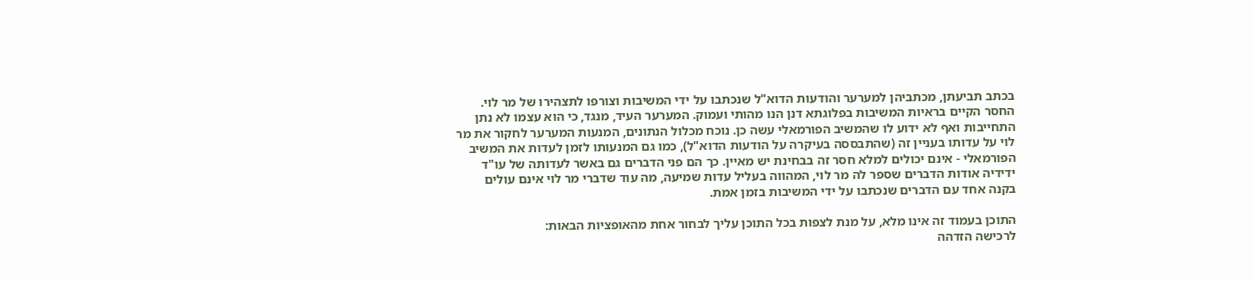בכתב תביעתן, מכתביהן למערער והודעות הדוא"ל שנכתבו על ידי המשיבות וצורפו לתצהירו של מר לוי. החסר הקיים בראיות המשיבות בפלוגתא דנן הנו מהותי ועמוק. המערער העיד, מנגד, כי הוא עצמו לא נתן התחייבות ואף לא ידוע לו שהמשיב הפורמאלי עשה כן. נוכח מכלול הנתונים, המנעות המערער לחקור את מר לוי על עדותו בעניין זה (שהתבססה בעיקרה על הודעות הדוא"ל), כמו גם המנעותו לזמן לעדות את המשיב הפורמאלי - אינם יכולים למלא חסר זה בבחינת יש מאיין. כך הם פני הדברים גם באשר לעדותה של עו"ד ידידיה אודות הדברים שספר לה מר לוי, המהווה בעליל עדות שמיעה, מה עוד שדברי מר לוי אינם עולים בקנה אחד עם הדברים שנכתבו על ידי המשיבות בזמן אמת.

התוכן בעמוד זה אינו מלא, על מנת לצפות בכל התוכן עליך לבחור אחת מהאופציות הבאות:
לרכישה הזדהה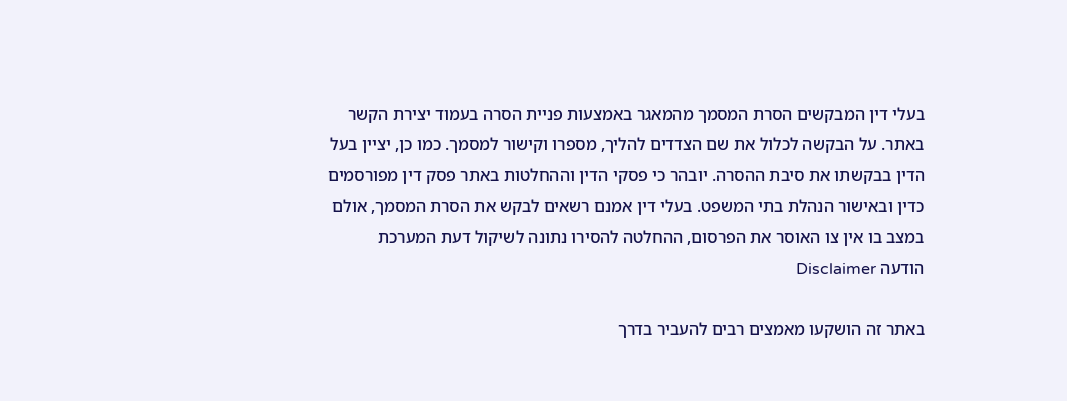בעלי דין המבקשים הסרת המסמך מהמאגר באמצעות פניית הסרה בעמוד יצירת הקשר באתר. על הבקשה לכלול את שם הצדדים להליך, מספרו וקישור למסמך. כמו כן, יציין בעל הדין בבקשתו את סיבת ההסרה. יובהר כי פסקי הדין וההחלטות באתר פסק דין מפורסמים כדין ובאישור הנהלת בתי המשפט. בעלי דין אמנם רשאים לבקש את הסרת המסמך, אולם במצב בו אין צו האוסר את הפרסום, ההחלטה להסירו נתונה לשיקול דעת המערכת
הודעה Disclaimer

באתר זה הושקעו מאמצים רבים להעביר בדרך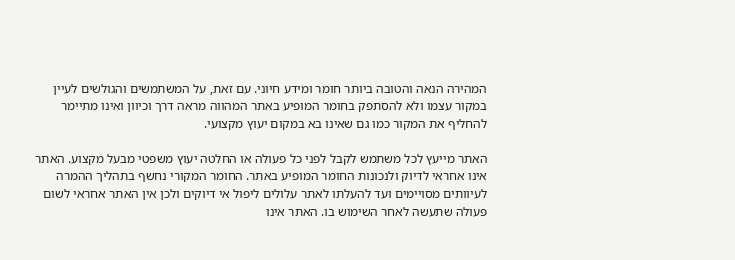המהירה הנאה והטובה ביותר חומר ומידע חיוני. עם זאת, על המשתמשים והגולשים לעיין במקור עצמו ולא להסתפק בחומר המופיע באתר המהווה מראה דרך וכיוון ואינו מתיימר להחליף את המקור כמו גם שאינו בא במקום יעוץ מקצועי.

האתר מייעץ לכל משתמש לקבל לפני כל פעולה או החלטה יעוץ משפטי מבעל מקצוע. האתר אינו אחראי לדיוק ולנכונות החומר המופיע באתר. החומר המקורי נחשף בתהליך ההמרה לעיוותים מסויימים ועד להעלתו לאתר עלולים ליפול אי דיוקים ולכן אין האתר אחראי לשום פעולה שתעשה לאחר השימוש בו. האתר אינו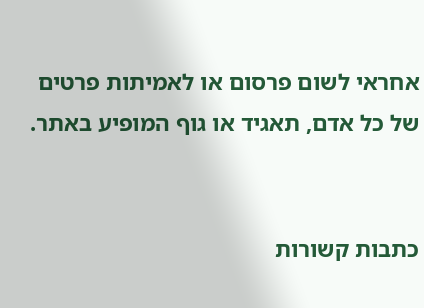אחראי לשום פרסום או לאמיתות פרטים של כל אדם, תאגיד או גוף המופיע באתר.


כתבות קשורות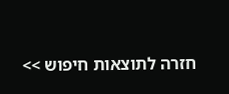חזרה לתוצאות חיפוש >>